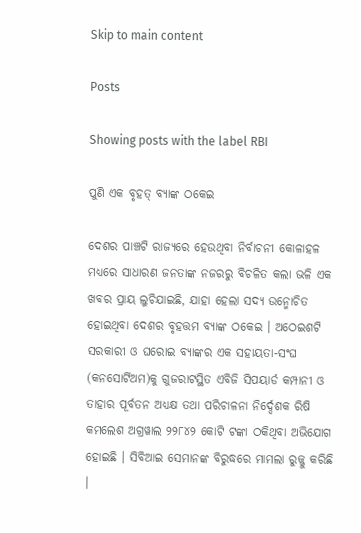Skip to main content

Posts

Showing posts with the label RBI

ପୁଣି ଏକ ବୃହତ୍ ବ୍ୟାଙ୍କ ଠକେଇ

ଦେଶର ପାଞ୍ଚଟି ରାଜ୍ୟରେ ହେଉଥିବା ନିର୍ବାଚନୀ କୋଳାହଳ ମଧ୍ୟରେ ସାଧାରଣ ଜନତାଙ୍କ ନଜରରୁ ବିଚଳିତ କଲା ଭଳି ଏକ ଖବର ପ୍ରାୟ ଲୁଚିଯାଇଛି, ଯାହା ହେଲା ସଦ୍ୟ ଉନ୍ମୋଚିତ ହୋଇଥିବା ଦେଶର ବୃହତ୍ତମ ବ୍ୟାଙ୍କ ଠକେଇ । ଅଠେଇଶଟି ସରକାରୀ ଓ ଘରୋଇ ବ୍ୟାଙ୍କର ଏକ ସହାୟତା-ସଂଘ (କନସୋର୍ଟିଅମ)କୁ ଗୁଜରାଟସ୍ଥିତ ଏବିଜି ସିପୟାର୍ଡ କମ୍ପାନୀ ଓ ତାହାର ପୂର୍ବତନ ଅଧ୍ୟକ୍ଷ ତଥା ପରିଚାଳନା ନିର୍ଦ୍ଦେଶକ ରିଷି କମଲେଶ ଅଗ୍ରୱାଲ ୨୨୮୪୨ କୋଟି ଟଙ୍କା ଠକିଥିବା ଅଭିଯୋଗ ହୋଇଛି । ସିବିଆଇ ସେମାନଙ୍କ ବିରୁଦ୍ଧରେ ମାମଲା ରୁଜ୍ଜୁ କରିଛି ।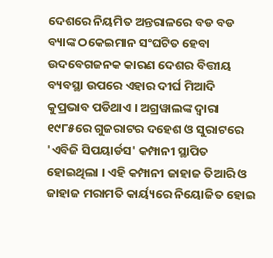ଦେଶରେ ନିୟମିତ ଅନ୍ତରାଳରେ ବଡ ବଡ ବ୍ୟାଙ୍କ ଠକେଇମାନ ସଂଘଟିତ ହେବା ଉଦବେଗଜନକ କାରଣ ଦେଶର ବିତ୍ତୀୟ ବ୍ୟବସ୍ଥା ଉପରେ ଏହାର ଦୀର୍ଘ ମିଆଦି କୁପ୍ରଭାବ ପଡିଥାଏ । ଅଗ୍ରୱାଲଙ୍କ ଦ୍ୱାରା ୧୯୮୫ରେ ଗୁଜରାଟର ଦହେଶ ଓ ସୁରାଟରେ 'ଏବିଜି ସିପୟାର୍ଡସ' କମ୍ପାନୀ ସ୍ଥାପିତ ହୋଇଥିଲା । ଏହି କମ୍ପାନୀ ଜାହାଜ ତିଆରି ଓ ଜାହାଜ ମରାମତି କାର୍ୟ୍ୟରେ ନିୟୋଜିତ ହୋଇ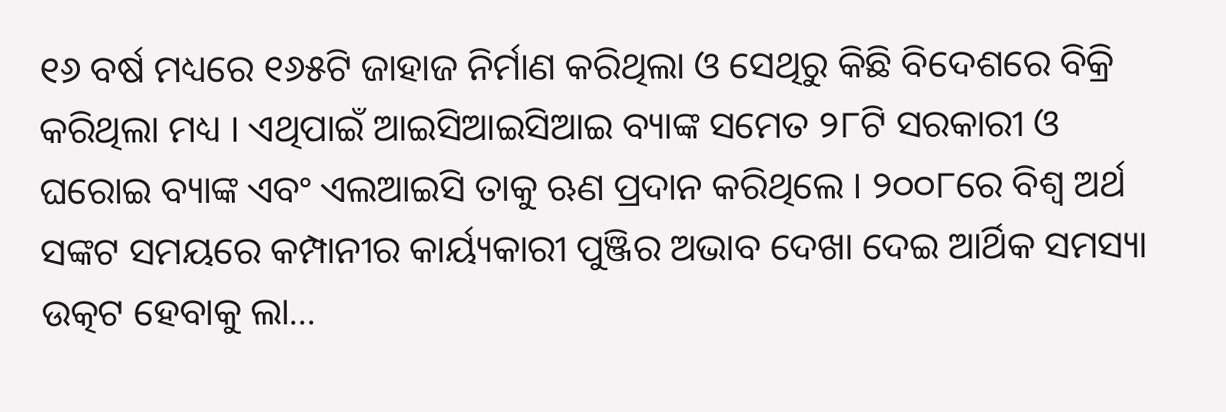୧୬ ବର୍ଷ ମଧ୍ୟରେ ୧୬୫ଟି ଜାହାଜ ନିର୍ମାଣ କରିଥିଲା ଓ ସେଥିରୁ କିଛି ବିଦେଶରେ ବିକ୍ରି କରିଥିଲା ମଧ୍ୟ । ଏଥିପାଇଁ ଆଇସିଆଇସିଆଇ ବ୍ୟାଙ୍କ ସମେତ ୨୮ଟି ସରକାରୀ ଓ ଘରୋଇ ବ୍ୟାଙ୍କ ଏବଂ ଏଲଆଇସି ତାକୁ ଋଣ ପ୍ରଦାନ କରିଥିଲେ । ୨୦୦୮ରେ ବିଶ୍ୱ ଅର୍ଥ ସଙ୍କଟ ସମୟରେ କମ୍ପାନୀର କାର୍ୟ୍ୟକାରୀ ପୁଞ୍ଜିର ଅଭାବ ଦେଖା ଦେଇ ଆର୍ଥିକ ସମସ୍ୟା ଉତ୍କଟ ହେବାକୁ ଲା...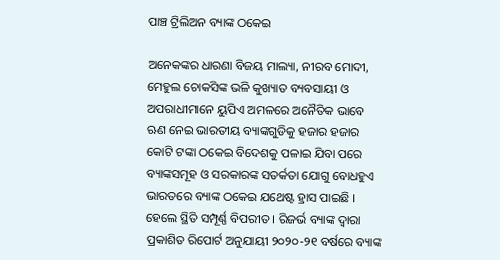ପାଞ୍ଚ ଟ୍ରିଲିଅନ ବ୍ୟାଙ୍କ ଠକେଇ

ଅନେକଙ୍କର ଧାରଣା ବିଜୟ ମାଲ୍ୟା, ନୀରବ ମୋଦୀ, ମେହୁଲ ଚୋକସିଙ୍କ ଭଳି କୁଖ୍ୟାତ ବ୍ୟବସାୟୀ ଓ ଅପରାଧୀମାନେ ୟୁପିଏ ଅମଳରେ ଅନୈତିକ ଭାବେ ଋଣ ନେଇ ଭାରତୀୟ ବ୍ୟାଙ୍କଗୁଡିକୁ ହଜାର ହଜାର କୋଟି ଟଙ୍କା ଠକେଇ ବିଦେଶକୁ ପଳାଇ ଯିବା ପରେ ବ୍ୟାଙ୍କସମୂହ ଓ ସରକାରଙ୍କ ସତର୍କତା ଯୋଗୁ ବୋଧହୁଏ ଭାରତରେ ବ୍ୟାଙ୍କ ଠକେଇ ଯଥେଷ୍ଟ ହ୍ରାସ ପାଇଛି । ହେଲେ ସ୍ଥିତି ସମ୍ପୂର୍ଣ୍ଣ ବିପରୀତ । ରିଜର୍ଭ ବ୍ୟାଙ୍କ ଦ୍ୱାରା ପ୍ରକାଶିତ ରିପୋର୍ଟ ଅନୁଯାୟୀ ୨୦୨୦-୨୧ ବର୍ଷରେ ବ୍ୟାଙ୍କ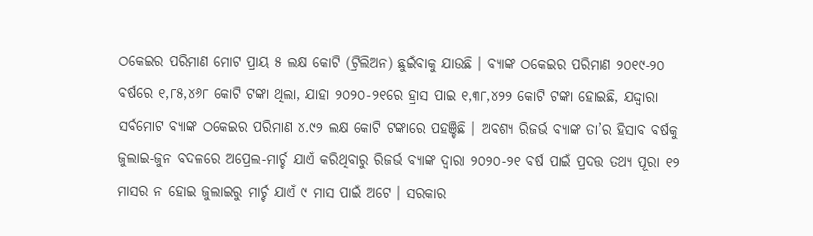ଠକେଇର ପରିମାଣ ମୋଟ ପ୍ରାୟ ୫ ଲକ୍ଷ କୋଟି (ଟ୍ରିଲିଅନ) ଛୁଇଁବାକୁ ଯାଉଛି । ବ୍ୟାଙ୍କ ଠକେଇର ପରିମାଣ ୨୦୧୯-୨୦ ବର୍ଷରେ ୧,୮୫,୪୬୮ କୋଟି ଟଙ୍କା ଥିଲା, ଯାହା ୨୦୨୦-୨୧ରେ ହ୍ରାସ ପାଇ ୧,୩୮,୪୨୨ କୋଟି ଟଙ୍କା ହୋଇଛି, ଯଦ୍ଦ୍ୱାରା ସର୍ବମୋଟ ବ୍ୟାଙ୍କ ଠକେଇର ପରିମାଣ ୪.୯୨ ଲକ୍ଷ କୋଟି ଟଙ୍କାରେ ପହଞ୍ଚିଛି । ଅବଶ୍ୟ ରିଜର୍ଭ ବ୍ୟାଙ୍କ ତା’ର ହିସାବ ବର୍ଷକୁ ଜୁଲାଇ-ଜୁନ ବଦଳରେ ଅପ୍ରେଲ-ମାର୍ଚ୍ଚ ଯାଏଁ କରିଥିବାରୁ ରିଜର୍ଭ ବ୍ୟାଙ୍କ ଦ୍ୱାରା ୨୦୨୦-୨୧ ବର୍ଷ ପାଇଁ ପ୍ରଦତ୍ତ ତଥ୍ୟ ପୂରା ୧୨ ମାସର ନ ହୋଇ ଜୁଲାଇରୁ ମାର୍ଚ୍ଚ ଯାଏଁ ୯ ମାସ ପାଇଁ ଅଟେ । ସରକାର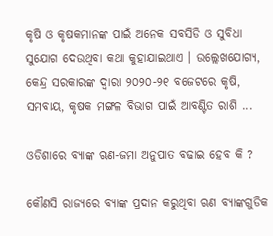କୃଷି ଓ କୃଷକମାନଙ୍କ ପାଇଁ ଅନେକ ସବସିଡି ଓ ସୁବିଧା ସୁଯୋଗ ଦେଉଥିବା କଥା କୁହାଯାଇଥାଏ । ଉଲ୍ଲେଖଯୋଗ୍ୟ, କେନ୍ଦ୍ର ସରକାରଙ୍କ ଦ୍ୱାରା ୨୦୨୦-୨୧ ବଜେଟରେ କୃଷି, ସମବାୟ, କୃଷକ ମଙ୍ଗଳ ବିଭାଗ ପାଇଁ ଆବଣ୍ଟିତ ରାଶି ...

ଓଡିଶାରେ ବ୍ୟାଙ୍କ ଋଣ-ଜମା ଅନୁପାତ ବଢାଇ ହେବ କି ?

କୌଣସି ରାଜ୍ୟରେ ବ୍ୟାଙ୍କ ପ୍ରଦାନ କରୁଥିବା ଋଣ ବ୍ୟାଙ୍କଗୁଡିକ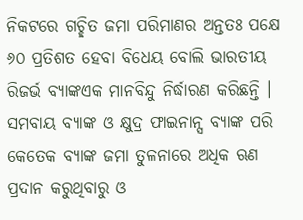ନିକଟରେ ଗଚ୍ଛିତ ଜମା ପରିମାଣର ଅନ୍ତତଃ ପକ୍ଷେ ୬୦ ପ୍ରତିଶତ ହେବା ବିଧେୟ ବୋଲି ଭାରତୀୟ ରିଜର୍ଭ ବ୍ୟାଙ୍କଏକ ମାନବିନ୍ଦୁ ନିର୍ଦ୍ଧାରଣ କରିଛନ୍ତି । ସମବାୟ ବ୍ୟାଙ୍କ ଓ କ୍ଷୁଦ୍ର ଫାଇନାନ୍ସ ବ୍ୟାଙ୍କ ପରି କେତେକ ବ୍ୟାଙ୍କ ଜମା ତୁଳନାରେ ଅଧିକ ଋଣ ପ୍ରଦାନ କରୁଥିବାରୁ ଓ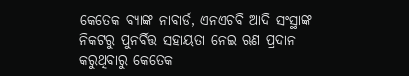କେତେକ ବ୍ୟାଙ୍କ ନାବାର୍ଡ, ଏନଏଚବି ଆଦି ସଂସ୍ଥାଙ୍କ ନିକଟରୁ ପୁନର୍ବିତ୍ତ ସହାୟତା ନେଇ ଋଣ ପ୍ରଦାନ କରୁଥିବାରୁ କେତେକ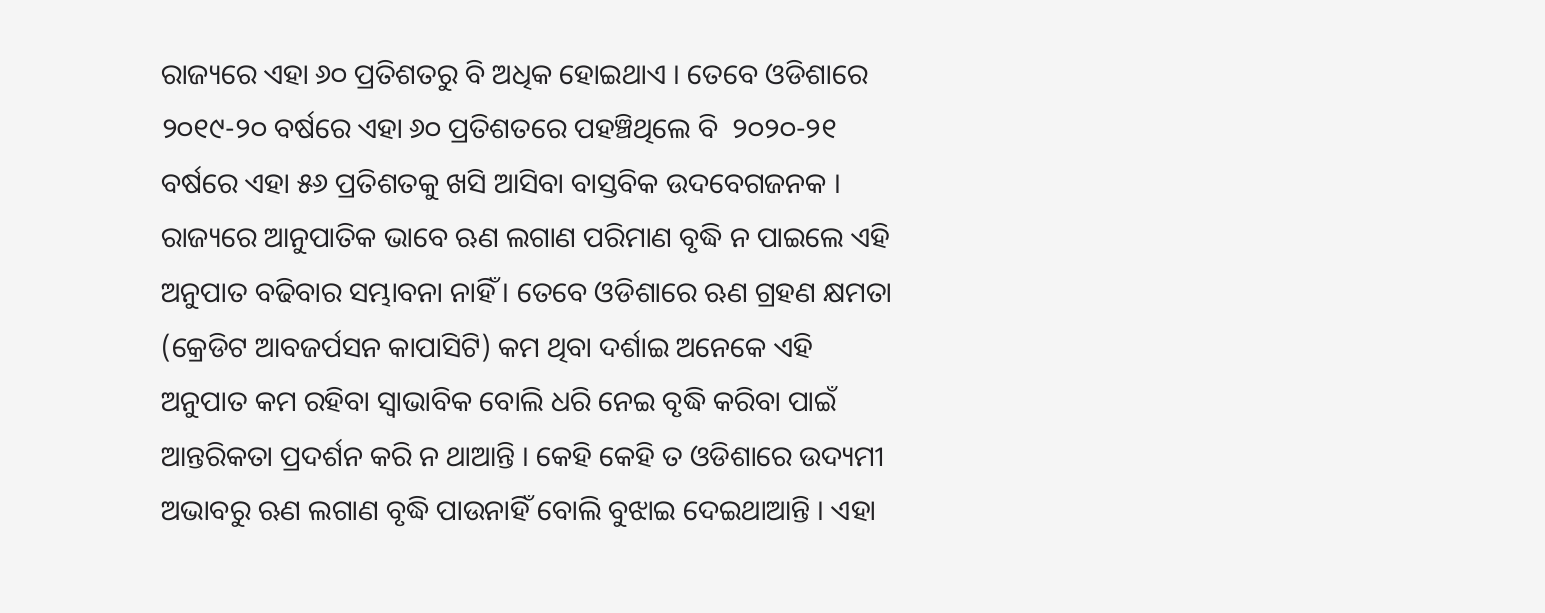ରାଜ୍ୟରେ ଏହା ୬୦ ପ୍ରତିଶତରୁ ବି ଅଧିକ ହୋଇଥାଏ । ତେବେ ଓଡିଶାରେ ୨୦୧୯-୨୦ ବର୍ଷରେ ଏହା ୬୦ ପ୍ରତିଶତରେ ପହଞ୍ଚିଥିଲେ ବି  ୨୦୨୦-୨୧ ବର୍ଷରେ ଏହା ୫୬ ପ୍ରତିଶତକୁ ଖସି ଆସିବା ବାସ୍ତବିକ ଉଦବେଗଜନକ । ରାଜ୍ୟରେ ଆନୁପାତିକ ଭାବେ ଋଣ ଲଗାଣ ପରିମାଣ ବୃଦ୍ଧି ନ ପାଇଲେ ଏହି ଅନୁପାତ ବଢିବାର ସମ୍ଭାବନା ନାହିଁ । ତେବେ ଓଡିଶାରେ ଋଣ ଗ୍ରହଣ କ୍ଷମତା (କ୍ରେଡିଟ ଆବଜର୍ପସନ କାପାସିଟି) କମ ଥିବା ଦର୍ଶାଇ ଅନେକେ ଏହି ଅନୁପାତ କମ ରହିବା ସ୍ୱାଭାବିକ ବୋଲି ଧରି ନେଇ ବୃଦ୍ଧି କରିବା ପାଇଁ ଆନ୍ତରିକତା ପ୍ରଦର୍ଶନ କରି ନ ଥାଆନ୍ତି । କେହି କେହି ତ ଓଡିଶାରେ ଉଦ୍ୟମୀ ଅଭାବରୁ ଋଣ ଲଗାଣ ବୃଦ୍ଧି ପାଉନାହିଁ ବୋଲି ବୁଝାଇ ଦେଇଥାଆନ୍ତି । ଏହା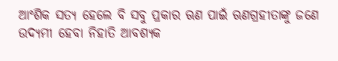ଆଂଶିକ ସତ୍ୟ ହେଲେ ବି ସବୁ ପ୍ରକାର ଋଣ ପାଇଁ ଋଣଗ୍ରହୀତାଙ୍କୁ ଜଣେ ଉଦ୍ୟମୀ ହେବା ନିହାତି ଆବଶ୍ୟକ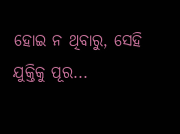ହୋଇ ନ ଥିବାରୁ, ସେହି ଯୁକ୍ତିକୁ ପୂର...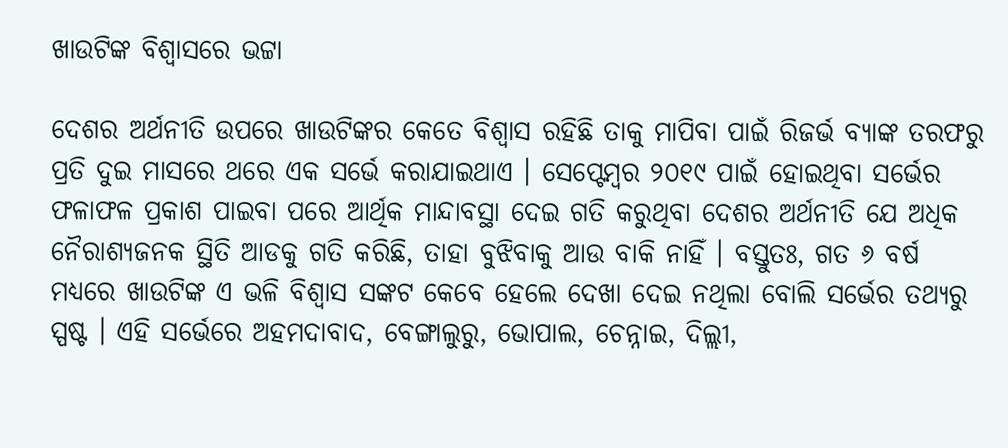ଖାଉଟିଙ୍କ ବିଶ୍ୱାସରେ ଭଟ୍ଟା

ଦେଶର ଅର୍ଥନୀତି ଉପରେ ଖାଉଟିଙ୍କର କେତେ ବିଶ୍ୱାସ ରହିଛି ତାକୁ ମାପିବା ପାଇଁ ରିଜର୍ଭ ବ୍ୟାଙ୍କ ତରଫରୁ ପ୍ରତି ଦୁଇ ମାସରେ ଥରେ ଏକ ସର୍ଭେ କରାଯାଇଥାଏ । ସେପ୍ଟେମ୍ବର ୨୦୧୯ ପାଇଁ ହୋଇଥିବା ସର୍ଭେର ଫଳାଫଳ ପ୍ରକାଶ ପାଇବା ପରେ ଆର୍ଥିକ ମାନ୍ଦାବସ୍ଥା ଦେଇ ଗତି କରୁଥିବା ଦେଶର ଅର୍ଥନୀତି ଯେ ଅଧିକ ନୈରାଶ୍ୟଜନକ ସ୍ଥିତି ଆଡକୁ ଗତି କରିଛି, ତାହା ବୁଝିବାକୁ ଆଉ ବାକି ନାହିଁ । ବସ୍ତୁତଃ, ଗତ ୬ ବର୍ଷ ମଧ୍ୟରେ ଖାଉଟିଙ୍କ ଏ ଭଳି ବିଶ୍ୱାସ ସଙ୍କଟ କେବେ ହେଲେ ଦେଖା ଦେଇ ନଥିଲା ବୋଲି ସର୍ଭେର ତଥ୍ୟରୁ ସ୍ପଷ୍ଟ । ଏହି ସର୍ଭେରେ ଅହମଦାବାଦ, ବେଙ୍ଗାଲୁରୁ, ଭୋପାଲ, ଚେନ୍ନାଇ, ଦିଲ୍ଲୀ,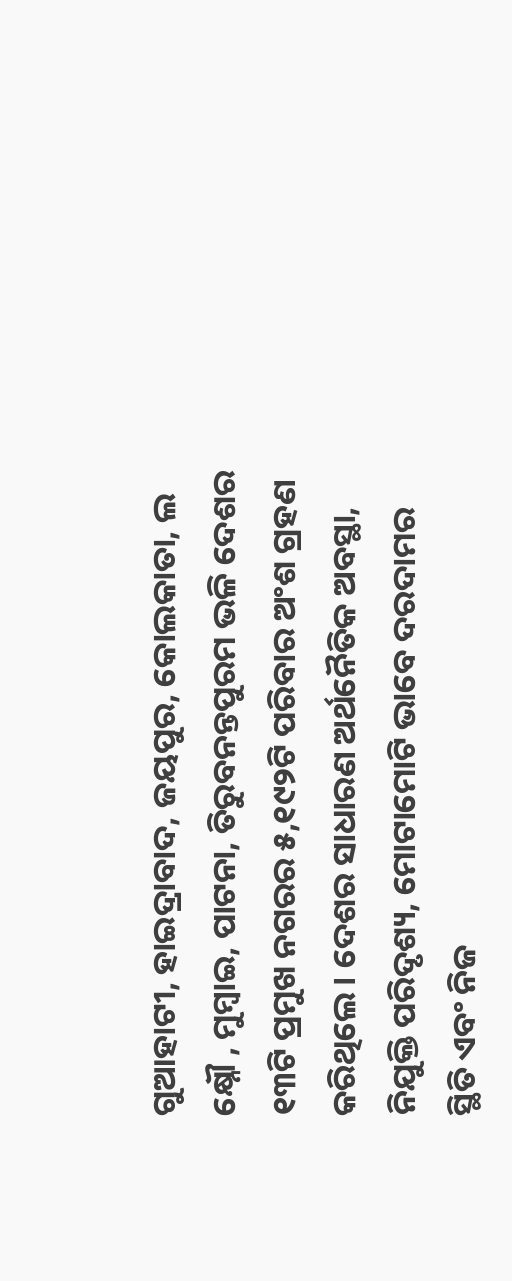ଗୁଆହାଟୀ, ହାଇଦ୍ରାବାଦ, ଜୟପୁର, କୋଲକାତା, ଲ କ୍ଷ୍ନୌ , ମୁମ୍ବାଇ, ପାଟନା, ତିରୁବନନ୍ତପୁରମ ଭଳି ଦେଶର ୧୩ଟି ପ୍ରମୁଖ ନଗରର ୫,୧୯୨ଟି ପରିବାର ଅଂଶ ଗ୍ରହଣ କରିଥିଲେ । ଦେଶର ସାଧାରଣ ଅର୍ଥନୈତିକ ଅବସ୍ଥା, ନିଯୁକ୍ତି ପରିଦୃଶ୍ୟ, ମୋଟାମୋଟି ଭାବେ ଦରଦାମର ସ୍ଥିତି ଏବଂ ନିଜ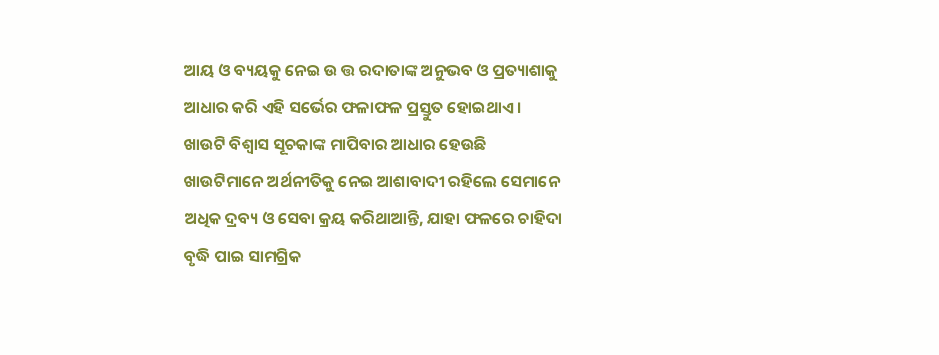ଆୟ ଓ ବ୍ୟୟକୁ ନେଇ ଉ ତ୍ତ ରଦାତାଙ୍କ ଅନୁଭବ ଓ ପ୍ରତ୍ୟାଶାକୁ ଆଧାର କରି ଏହି ସର୍ଭେର ଫଳାଫଳ ପ୍ରସ୍ତୁତ ହୋଇଥାଏ । ଖାଉଟି ବିଶ୍ୱାସ ସୂଚକାଙ୍କ ମାପିବାର ଆଧାର ହେଉଛି ଖାଉଟିମାନେ ଅର୍ଥନୀତିକୁ ନେଇ ଆଶାବାଦୀ ରହିଲେ ସେମାନେ ଅଧିକ ଦ୍ରବ୍ୟ ଓ ସେବା କ୍ରୟ କରିଥାଆନ୍ତି, ଯାହା ଫଳରେ ଚାହିଦା ବୃଦ୍ଧି ପାଇ ସାମଗ୍ରିକ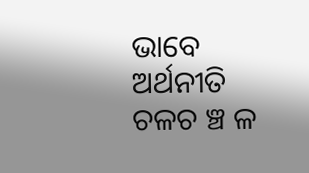ଭାବେ ଅର୍ଥନୀତି ଚଳଚ ଞ୍ଚ ଳ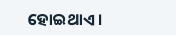ହୋଇଥାଏ ।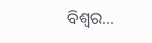ବିଶ୍ୱର...